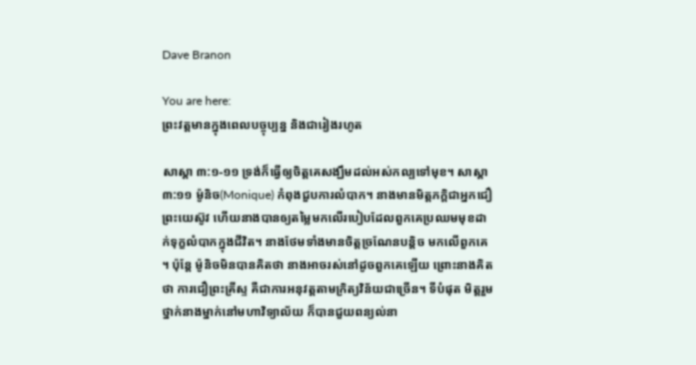Dave Branon

You are here:
ព្រះវត្តមានក្នុងពេលបច្ចុប្បន្ន និងជារៀងរហូត

សាស្តា ៣:១-១១ ទ្រង់ក៏ធ្វើឲ្យចិត្តគេសង្ឃឹមដល់អស់កល្បទៅមុខ។ សាស្តា ៣:១១ ម៉ូនិច(Monique) កំពុងជួបការលំបាក។ នាងមានមិត្តភក្តិជាអ្នកជឿព្រះយេស៊ូវ ហើយនាងបានឲ្យតម្លៃមកលើរបៀបដែលពួកគេប្រឈមមុខដាក់ទុក្ខលំបាកក្នុងជីវិត។ នាងថែមទាំងមានចិត្តច្រណែនបន្តិច មកលើពួកគេ។ ប៉ុន្តែ ម៉ូនិចមិនបានគិតថា នាងអាចរស់នៅដូចពួកគេឡើយ ព្រោះនាងគិតថា ការជឿព្រះគ្រីស្ទ គឺជាការអនុវត្តតាមក្រិត្យវិន័យជាច្រើន។ ទីបំផុត មិត្តរួមថ្នាក់នាងម្នាក់នៅមហាវិទ្យាល័យ ក៏បានជួយពន្យល់នា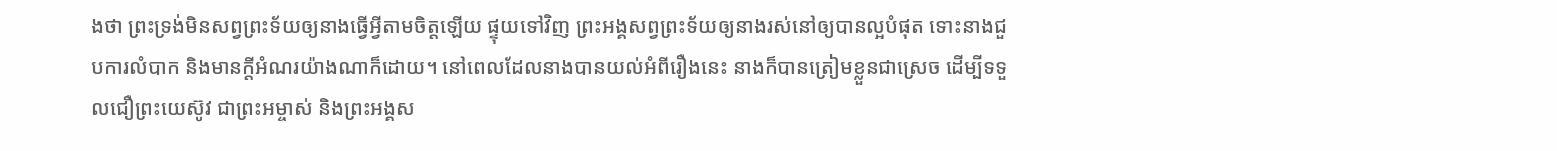ងថា ព្រះទ្រង់មិនសព្វព្រះទ័យឲ្យនាងធ្វើអ្វីតាមចិត្តឡើយ ផ្ទុយទៅវិញ ព្រះអង្គសព្វព្រះទ័យឲ្យនាងរស់នៅឲ្យបានល្អបំផុត ទោះនាងជួបការលំបាក និងមានក្តីអំណរយ៉ាងណាក៏ដោយ។ នៅពេលដែលនាងបានយល់អំពីរឿងនេះ នាងក៏បានត្រៀមខ្លួនជាស្រេច ដើម្បីទទួលជឿព្រះយេស៊ូវ ជាព្រះអម្ចាស់ និងព្រះអង្គស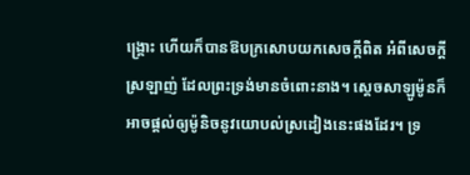ង្គ្រោះ ហើយក៏បានឱបក្រសោបយកសេចក្តីពិត អំពីសេចក្តីស្រឡាញ់ ដែលព្រះទ្រង់មានចំពោះនាង។ ស្តេចសាឡូម៉ូនក៏អាចផ្តល់ឲ្យម៉ូនិចនូវយោបល់ស្រដៀងនេះផងដែរ។ ទ្រ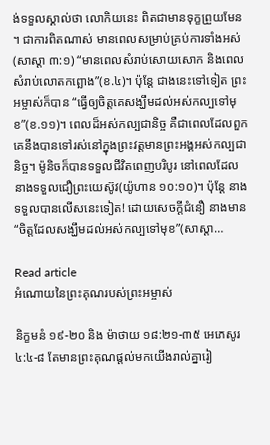ង់ទទួលស្គាល់ថា លោកិយនេះ ពិតជាមានទុក្ខព្រួយមែន។ ជាការពិតណាស់ មានពេលសម្រាប់គ្រប់ការទាំងអស់(សាស្តា ៣:១) “មានពេលសំរាប់សោយសោក និងពេលសំរាប់លោតកព្ឆោង”(ខ.៤)។ ប៉ុន្តែ ជាងនេះទៅទៀត ព្រះអម្ចាស់ក៏បាន “ធ្វើឲ្យចិត្តគេសង្ឃឹមដល់អស់កល្បទៅមុខ”(ខ.១១)។ ពេលដ៏អស់កល្បជានិច្ច គឺជាពេលដែលពួកគេនឹងបានទៅរស់នៅក្នុងព្រះវត្តមានព្រះអង្គអស់កល្បជានិច្ច។ ម៉ូនិចក៏បានទទួលជីវិតពេញបរិបូរ នៅពេលដែលនាងទទួលជឿព្រះយេស៊ូវ(យ៉ូហាន ១០:១០)។ ប៉ុន្តែ នាងទទួលបានលើសនេះទៀត! ដោយសេចក្តីជំនឿ នាងមាន“ចិត្តដែលសង្ឃឹមដល់អស់កល្បទៅមុខ”(សាស្តា…

Read article
អំណោយនៃព្រះគុណរបស់ព្រះអម្ចាស់

និក្ខមនំ ១៩-២០ និង ម៉ាថាយ ១៨:២១-៣៥ អេភេសូរ ៤:៤-៨ តែមានព្រះគុណផ្តល់មកយើងរាល់គ្នារៀ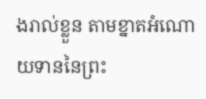ងរាល់ខ្លួន តាមខ្នាតអំណោយទាននៃព្រះ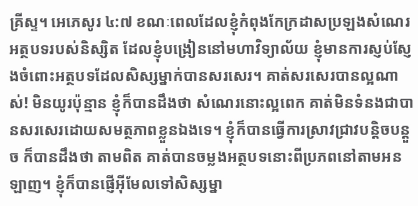គ្រីស្ទ។ អេភេសូរ ៤:៧ ខណៈពេលដែលខ្ញុំកំពុងកែក្រដាសប្រឡងសំណេរអត្ថបទរបស់និស្សិត ដែលខ្ញុំបង្រៀននៅមហាវិទ្យាល័យ ខ្ញុំមានការស្ញប់ស្ញែងចំពោះអត្ថបទដែលសិស្សម្នាក់បានសរសេរ។ គាត់សរសេរបានល្អណាស់! មិនយូរប៉ុន្មាន ខ្ញុំក៏បានដឹងថា សំណេរនោះល្អពេក គាត់មិនទំនងជាបានសរសេរដោយសមត្ថភាពខ្លួនឯងទេ។ ខ្ញុំក៏បានធ្វើការស្រាវជ្រាវបន្តិចបន្តួច ក៏បានដឹងថា តាមពិត គាត់បានចម្លងអត្ថបទនោះពីប្រភពនៅតាមអនឡាញ។ ខ្ញុំក៏បានផ្ញើអ៊ីមែលទៅសិស្សម្នា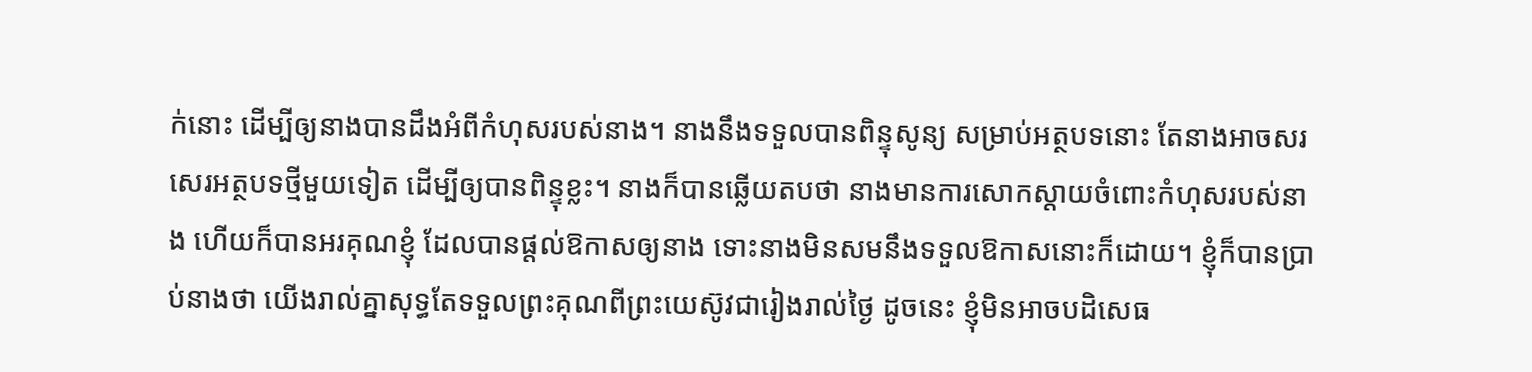ក់នោះ ដើម្បីឲ្យនាងបានដឹងអំពីកំហុសរបស់នាង។ នាងនឹងទទួលបានពិន្ទុសូន្យ សម្រាប់អត្ថបទនោះ តែនាងអាចសរសេរអត្ថបទថ្មីមួយទៀត ដើម្បីឲ្យបានពិន្ទុខ្លះ។ នាងក៏បានឆ្លើយតបថា នាងមានការសោកស្តាយចំពោះកំហុសរបស់នាង ហើយក៏បានអរគុណខ្ញុំ ដែលបានផ្តល់ឱកាសឲ្យនាង ទោះនាងមិនសមនឹងទទួលឱកាសនោះក៏ដោយ។ ខ្ញុំក៏បានប្រាប់នាងថា យើងរាល់គ្នាសុទ្ធតែទទួលព្រះគុណពីព្រះយេស៊ូវជារៀងរាល់ថ្ងៃ ដូចនេះ ខ្ញុំមិនអាចបដិសេធ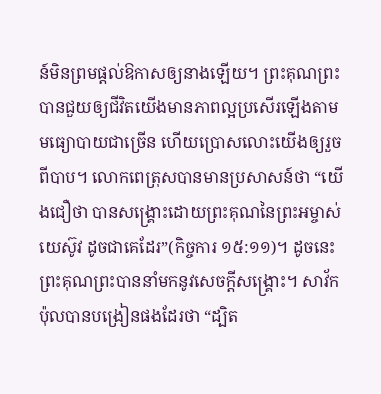ន៍មិនព្រមផ្តល់ឱកាសឲ្យនាងឡើយ។ ព្រះគុណព្រះបានជួយឲ្យជីវិតយើងមានភាពល្អប្រសើរឡើងតាមមធ្យោបាយជាច្រើន ហើយប្រោសលោះយើងឲ្យរួចពីបាប។ លោកពេត្រុសបានមានប្រសាសន៍ថា “យើងជឿថា បានសង្គ្រោះដោយព្រះគុណនៃព្រះអម្ចាស់យេស៊ូវ ដូចជាគេដែរ”(កិច្ចការ ១៥:១១)។ ដូចនេះ ព្រះគុណព្រះបាននាំមកនូវសេចក្តីសង្គ្រោះ។ សាវ័កប៉ុលបានបង្រៀនផងដែរថា “ដ្បិត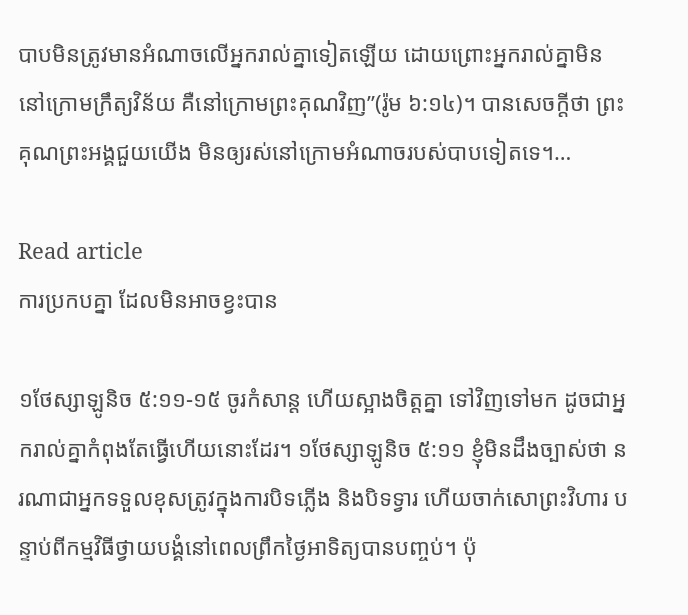បាបមិនត្រូវមានអំណាចលើអ្នករាល់គ្នាទៀតឡើយ ដោយព្រោះអ្នករាល់គ្នាមិននៅក្រោមក្រឹត្យវិន័យ គឺនៅក្រោមព្រះគុណវិញ”(រ៉ូម ៦:១៤)។ បានសេចក្តីថា ព្រះគុណព្រះអង្គជួយយើង មិនឲ្យរស់នៅក្រោមអំណាចរបស់បាបទៀតទេ។…

Read article
ការប្រកបគ្នា ដែលមិនអាចខ្វះបាន

១ថែស្សាឡូនិច ៥:១១-១៥ ចូរកំសាន្ត ហើយស្អាងចិត្តគ្នា ទៅវិញទៅមក ដូចជាអ្នករាល់គ្នាកំពុងតែធ្វើហើយនោះដែរ។ ១ថែស្សាឡូនិច ៥:១១ ខ្ញុំមិនដឹងច្បាស់ថា នរណាជាអ្នកទទួលខុសត្រូវក្នុងការបិទភ្លើង និងបិទទ្វារ ហើយចាក់សោព្រះវិហារ បន្ទាប់ពីកម្មវិធីថ្វាយបង្គំនៅពេលព្រឹកថ្ងៃអាទិត្យបានបញ្ចប់។ ប៉ុ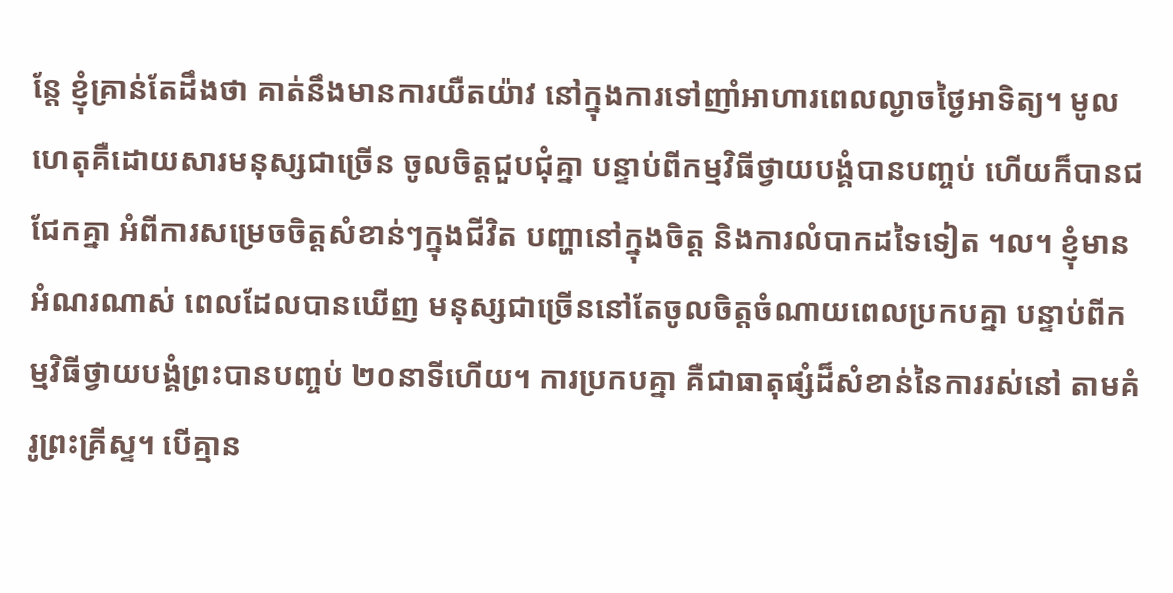ន្តែ ខ្ញុំគ្រាន់តែដឹងថា គាត់នឹងមានការយឺតយ៉ាវ នៅក្នុងការទៅញាំអាហារពេលល្ងាចថ្ងៃអាទិត្យ។ មូលហេតុគឺដោយសារមនុស្សជាច្រើន ចូលចិត្តជួបជុំគ្នា បន្ទាប់ពីកម្មវិធីថ្វាយបង្គំបានបញ្ចប់ ហើយក៏បានជជែកគ្នា អំពីការសម្រេចចិត្តសំខាន់ៗក្នុងជីវិត បញ្ហានៅក្នុងចិត្ត និងការលំបាកដទៃទៀត ។ល។ ខ្ញុំមានអំណរណាស់ ពេលដែលបានឃើញ មនុស្សជាច្រើននៅតែចូលចិត្តចំណាយពេលប្រកបគ្នា បន្ទាប់ពីកម្មវិធីថ្វាយបង្គំព្រះបានបញ្ចប់ ២០នាទីហើយ។ ការប្រកបគ្នា គឺជាធាតុផ្សំដ៏សំខាន់នៃការរស់នៅ តាមគំរូព្រះគ្រីស្ទ។ បើគ្មាន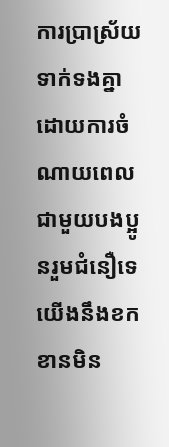ការប្រាស្រ័យទាក់ទងគ្នា ដោយការចំណាយពេលជាមួយបងប្អូនរួមជំនឿទេ យើងនឹងខកខានមិន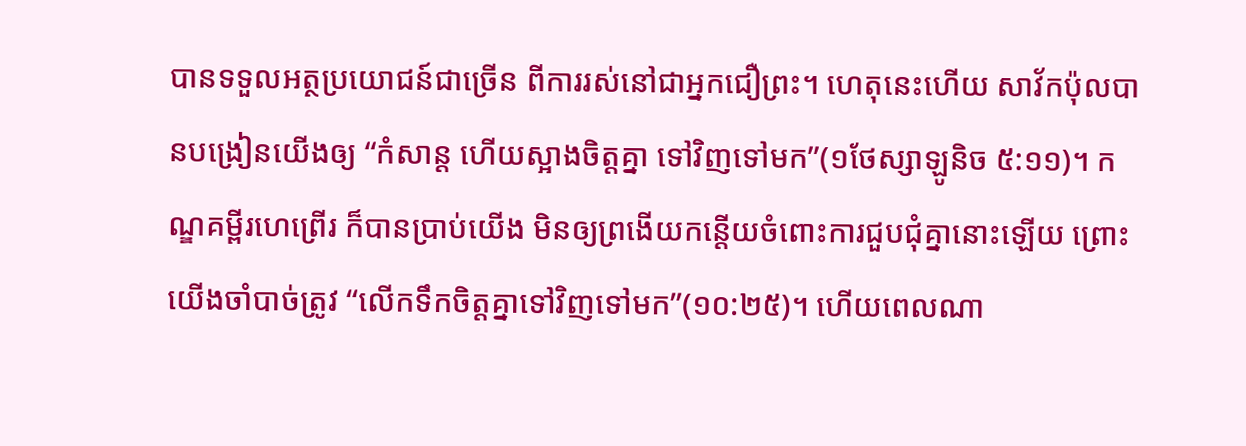បានទទួលអត្ថប្រយោជន៍ជាច្រើន ពីការរស់នៅជាអ្នកជឿព្រះ។ ហេតុនេះហើយ សាវ័កប៉ុលបានបង្រៀនយើងឲ្យ “កំសាន្ត ហើយស្អាងចិត្តគ្នា ទៅវិញទៅមក”(១ថែស្សាឡូនិច ៥:១១)។ កណ្ឌគម្ពីរហេព្រើរ ក៏បានប្រាប់យើង មិនឲ្យព្រងើយកន្តើយចំពោះការជួបជុំគ្នានោះឡើយ ព្រោះយើងចាំបាច់ត្រូវ “លើកទឹកចិត្តគ្នាទៅវិញទៅមក”(១០:២៥)។ ហើយពេលណា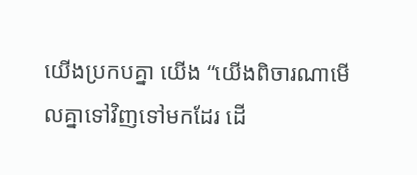យើងប្រកបគ្នា យើង “យើងពិចារណាមើលគ្នាទៅវិញទៅមកដែរ ដើ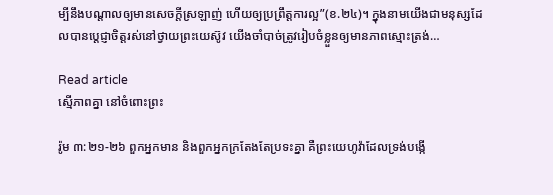ម្បីនឹងបណ្តាលឲ្យមានសេចក្តីស្រឡាញ់ ហើយឲ្យប្រព្រឹត្តការល្អ”(ខ.២៤)។ ក្នុងនាមយើងជាមនុស្សដែលបានប្ដេជ្ញាចិត្តរស់នៅថ្វាយព្រះយេស៊ូវ យើងចាំបាច់ត្រូវរៀបចំខ្លួនឲ្យមានភាពស្មោះត្រង់…

Read article
ស្មើភាពគ្នា នៅចំពោះព្រះ

រ៉ូម ៣:២១-២៦ ពួកអ្នកមាន និងពួកអ្នកក្រតែងតែប្រទះគ្នា គឺព្រះយេហូវ៉ាដែលទ្រង់បង្កើ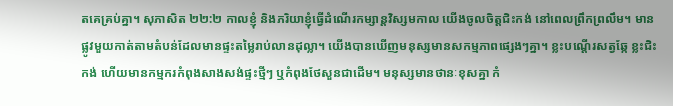តគេគ្រប់គ្នា។ សុភាសិត ២២:២ កាលខ្ញុំ និងភរិយាខ្ញុំធ្វើដំណើរកម្សាន្តវិស្សមកាល យើងចូលចិត្តជិះកង់ នៅពេលព្រឹកព្រលឹម។ មានផ្លូវមួយកាត់តាមតំបន់ដែលមានផ្ទះតម្លៃរាប់លានដុល្លា។ យើងបានឃើញមនុស្សមានសកម្មភាពផ្សេងៗគ្នា។ ខ្លះបណ្តើរសត្វឆ្កែ ខ្លះជិះកង់ ហើយមានកម្មករកំពុងសាងសង់ផ្ទះថ្មីៗ ឬកំពុងថែសួនជាដើម។ មនុស្សមានថានៈខុសគ្នា កំ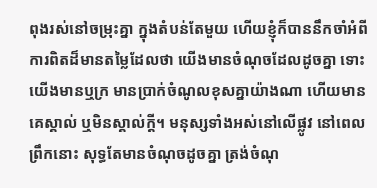ពុងរស់នៅចម្រុះគ្នា ក្នុងតំបន់តែមួយ ហើយខ្ញុំក៏បាននឹកចាំអំពីការពិតដ៏មានតម្លៃដែលថា យើងមានចំណុចដែលដូចគ្នា ទោះយើងមានឬក្រ មានប្រាក់ចំណូលខុសគ្នាយ៉ាងណា ហើយមានគេស្គាល់ ឬមិនស្គាល់ក្តី។ មនុស្សទាំងអស់នៅលើផ្លូវ នៅពេលព្រឹកនោះ សុទ្ធតែមានចំណុចដូចគ្នា ត្រង់ចំណុ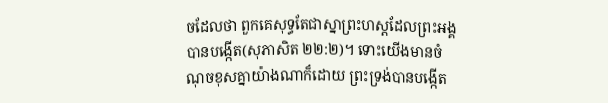ចដែលថា ពួកគេសុទ្ធតែជាស្នាព្រះហស្តដែលព្រះអង្គបានបង្កើត(សុភាសិត ២២:២)។ ទោះយើងមានចំណុចខុសគ្នាយ៉ាងណាក៏ដោយ ព្រះទ្រង់បានបង្កើត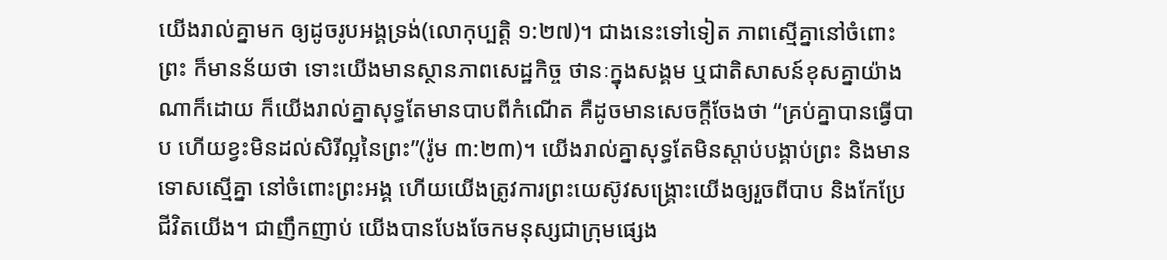យើងរាល់គ្នាមក ឲ្យដូចរូបអង្គទ្រង់(លោកុប្បតិ្ត ១:២៧)។ ជាងនេះទៅទៀត ភាពស្មើគ្នានៅចំពោះព្រះ ក៏មានន័យថា ទោះយើងមានស្ថានភាពសេដ្ឋកិច្ច ថានៈក្នុងសង្គម ឬជាតិសាសន៍ខុសគ្នាយ៉ាងណាក៏ដោយ ក៏យើងរាល់គ្នាសុទ្ធតែមានបាបពីកំណើត គឺដូចមានសេចក្តីចែងថា “គ្រប់គ្នាបានធ្វើបាប ហើយខ្វះមិនដល់សិរីល្អនៃព្រះ”(រ៉ូម ៣:២៣)។ យើងរាល់គ្នាសុទ្ធតែមិនស្តាប់បង្គាប់ព្រះ និងមានទោសស្មើគ្នា នៅចំពោះព្រះអង្គ ហើយយើងត្រូវការព្រះយេស៊ូវសង្គ្រោះយើងឲ្យរួចពីបាប និងកែប្រែជីវិតយើង។ ជាញឹកញាប់ យើងបានបែងចែកមនុស្សជាក្រុមផ្សេង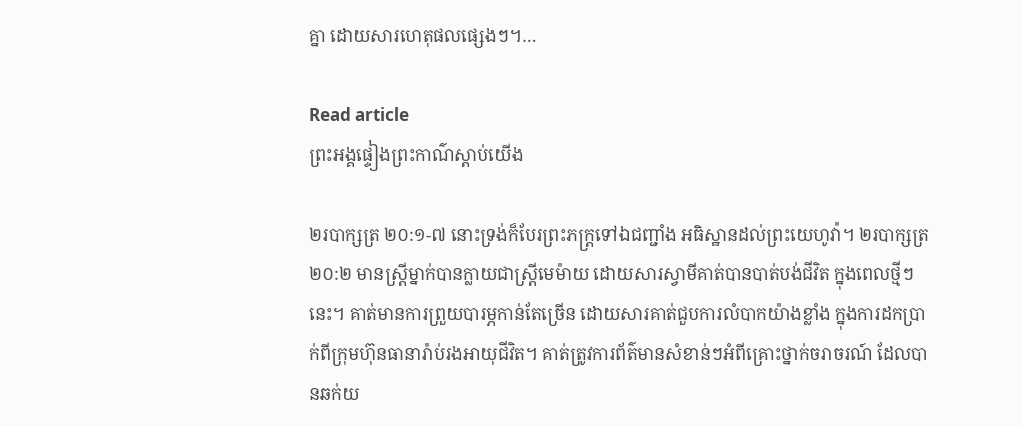គ្នា ដោយសារហេតុផលផ្សេងៗ។…

Read article
ព្រះអង្គផ្ទៀងព្រះកាណ៌ស្តាប់យើង

២របាក្សត្រ ២០:១-៧ នោះទ្រង់ក៏បែរព្រះភក្ត្រទៅឯជញ្ជាំង អធិស្ឋានដល់ព្រះយេហូវ៉ា។ ២របាក្សត្រ ២០:២ មានស្រ្តីម្នាក់បានក្លាយជាស្រ្តីមេម៉ាយ ដោយសារស្វាមីគាត់បានបាត់បង់ជីវិត ក្នុងពេលថ្មីៗនេះ។ គាត់មានការព្រួយបារម្ភកាន់តែច្រើន ដោយសារគាត់ជួបការលំបាកយ៉ាងខ្លាំង ក្នុងការដកប្រាក់ពីក្រុមហ៊ុនធានារ៉ាប់រងអាយុជីវិត។ គាត់ត្រូវការព័ត៌មានសំខាន់ៗអំពីគ្រោះថ្នាក់ចរាចរណ៍ ដែលបានឆក់យ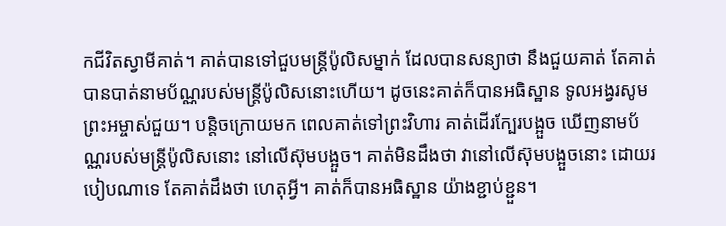កជីវិតស្វាមីគាត់។ គាត់បានទៅជួបមន្រ្តីប៉ូលិសម្នាក់ ដែលបានសន្យាថា នឹងជួយគាត់ តែគាត់បានបាត់នាមប័ណ្ណរបស់មន្ត្រីប៉ូលិសនោះហើយ។ ដូចនេះគាត់ក៏បានអធិស្ឋាន ទូលអង្វរសូមព្រះអម្ចាស់ជួយ។ បន្តិចក្រោយមក ពេលគាត់ទៅព្រះវិហារ គាត់ដើរក្បែរបង្អួច ឃើញនាមប័ណ្ណរបស់មន្ត្រីប៉ូលិសនោះ នៅលើស៊ុមបង្អួច។ គាត់មិនដឹងថា វានៅលើស៊ុមបង្អួចនោះ ដោយរបៀបណាទេ តែគាត់ដឹងថា ហេតុអ្វី។ គាត់ក៏បានអធិស្ឋាន យ៉ាងខ្ជាប់ខ្ជួន។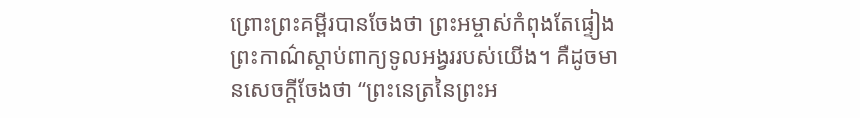ព្រោះព្រះគម្ពីរបានចែងថា ព្រះអម្ចាស់កំពុងតែផ្ទៀងព្រះកាណ៌ស្តាប់ពាក្យទូលអង្វររបស់យើង។ គឺដូចមានសេចក្តីចែងថា “ព្រះនេត្រនៃព្រះអ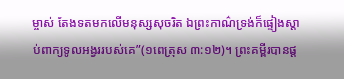ម្ចាស់ តែងទតមកលើមនុស្សសុចរិត ឯព្រះកាណ៌ទ្រង់ក៏ផ្ទៀងស្តាប់ពាក្យទូលអង្វររបស់គេ”(១ពេត្រុស ៣:១២)។ ព្រះគម្ពីរបានផ្ត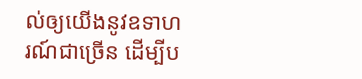ល់ឲ្យយើងនូវឧទាហរណ៍ជាច្រើន ដើម្បីប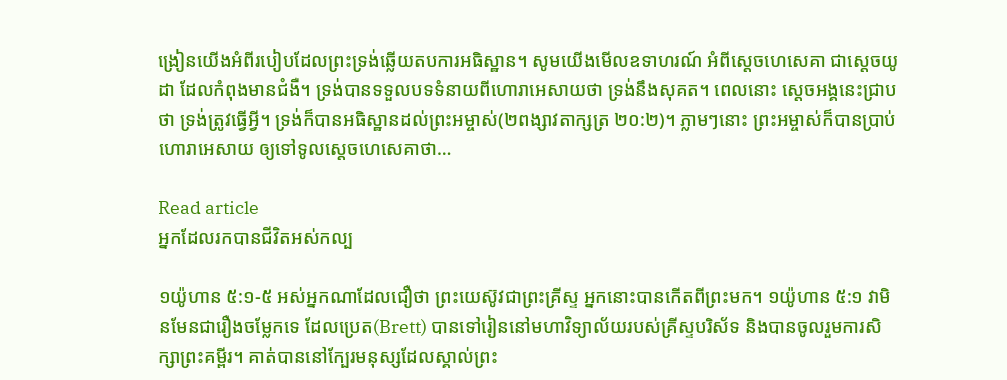ង្រៀនយើងអំពីរបៀបដែលព្រះទ្រង់ឆ្លើយតបការអធិស្ឋាន។ សូមយើងមើលឧទាហរណ៍ អំពីស្តេចហេសេគា ជាស្តេចយូដា ដែលកំពុងមានជំងឺ។ ទ្រង់បានទទួលបទទំនាយពីហោរាអេសាយថា ទ្រង់នឹងសុគត។ ពេលនោះ ស្តេចអង្គនេះជ្រាបថា ទ្រង់ត្រូវធ្វើអ្វី។ ទ្រង់ក៏បានអធិស្ឋានដល់ព្រះអម្ចាស់(២ពង្សាវតាក្សត្រ ២០:២)។ ភ្លាមៗនោះ ព្រះអម្ចាស់ក៏បានប្រាប់ហោរាអេសាយ ឲ្យទៅទូលស្តេចហេសេគាថា…

Read article
អ្នកដែលរកបានជីវិតអស់កល្ប

១យ៉ូហាន ៥:១-៥ អស់អ្នកណាដែលជឿថា ព្រះយេស៊ូវជាព្រះគ្រីស្ទ អ្នកនោះបានកើតពីព្រះមក។ ១យ៉ូហាន ៥:១ វាមិនមែនជារឿងចម្លែកទេ ដែលប្រេត(Brett) បានទៅរៀននៅមហាវិទ្យាល័យរបស់គ្រីស្ទបរិស័ទ និងបានចូលរួមការសិក្សាព្រះគម្ពីរ។ គាត់បាននៅក្បែរមនុស្សដែលស្គាល់ព្រះ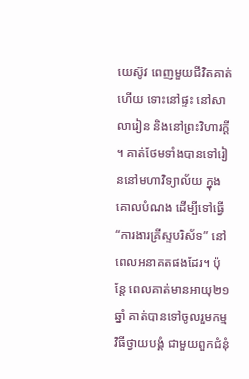យេស៊ូវ ពេញមួយជីវិតគាត់ហើយ ទោះនៅផ្ទះ នៅសាលារៀន និងនៅព្រះវិហារក្តី។ គាត់ថែមទាំងបានទៅរៀននៅមហាវិទ្យាល័យ ក្នុងគោលបំណង ដើម្បីទៅធ្វើ “ការងារគ្រីស្ទបរិស័ទ” នៅពេលអនាគតផងដែរ។ ប៉ុន្តែ ពេលគាត់មានអាយុ២១ឆ្នាំ គាត់បានទៅចូលរួមកម្មវិធីថ្វាយបង្គំ ជាមួយពួកជំនុំ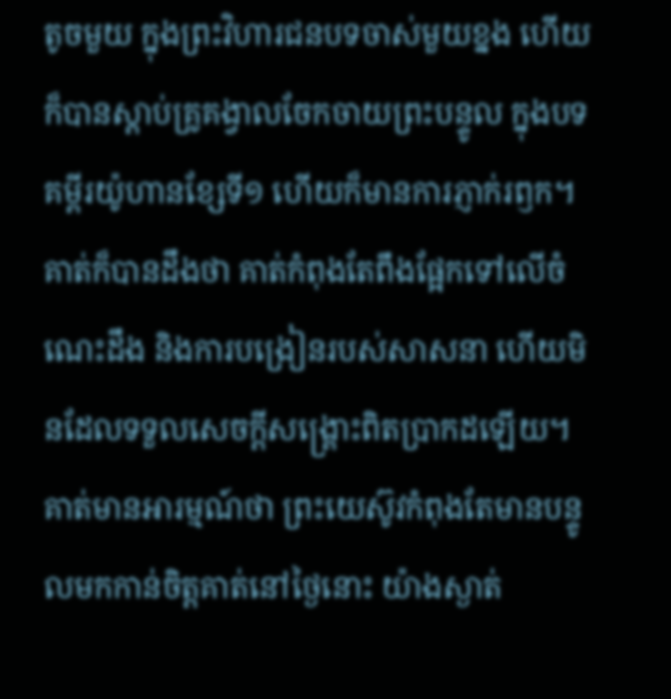តូចមួយ ក្នុងព្រះវិហារជនបទចាស់មួយខ្នង ហើយក៏បានស្តាប់គ្រូគង្វាលចែកចាយព្រះបន្ទូល ក្នុងបទគម្ពីរយ៉ូហានខ្សែទី១ ហើយក៏មានការភ្ញាក់រឭក។ គាត់ក៏បានដឹងថា គាត់កំពុងតែពឹងផ្អែកទៅលើចំណេះដឹង និងការបង្រៀនរបស់សាសនា ហើយមិនដែលទទួលសេចក្តីសង្រ្គោះពិតប្រាកដឡើយ។ គាត់មានអារម្មណ៍ថា ព្រះយេស៊ូវកំពុងតែមានបន្ទូលមកកាន់ចិត្តគាត់នៅថ្ងៃនោះ យ៉ាងស្ងាត់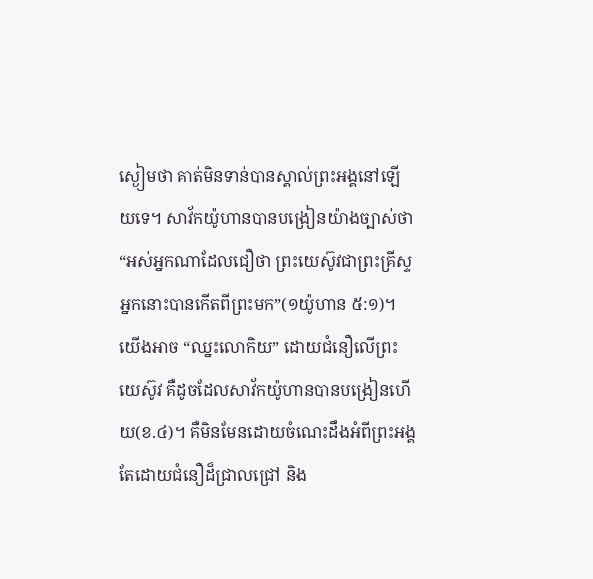ស្ងៀមថា គាត់មិនទាន់បានស្គាល់ព្រះអង្គនៅឡើយទេ។ សាវ័កយ៉ូហានបានបង្រៀនយ៉ាងច្បាស់ថា “អស់អ្នកណាដែលជឿថា ព្រះយេស៊ូវជាព្រះគ្រីស្ទ អ្នកនោះបានកើតពីព្រះមក”(១យ៉ូហាន ៥:១)។ យើងអាច “ឈ្នះលោកិយ” ដោយជំនឿលើព្រះយេស៊ូវ គឺដូចដែលសាវ័កយ៉ូហានបានបង្រៀនហើយ(ខ.៤)។ គឺមិនមែនដោយចំណេះដឹងអំពីព្រះអង្គ តែដោយជំនឿដ៏ជ្រាលជ្រៅ និង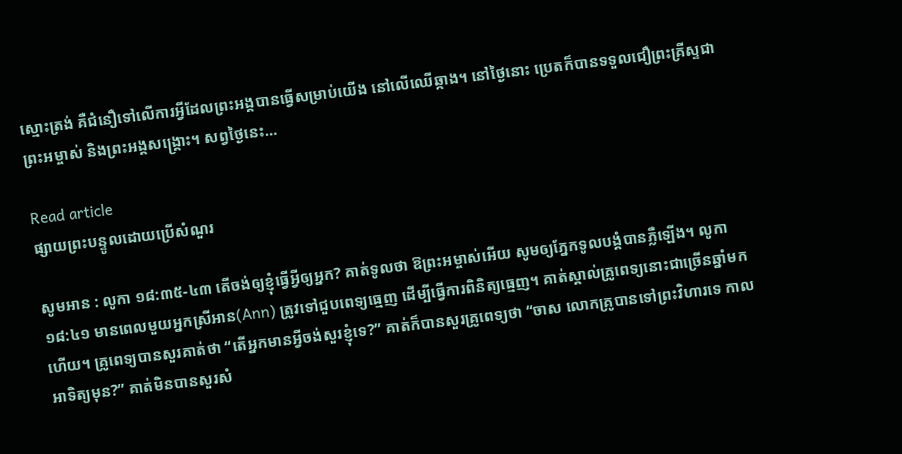ស្មោះត្រង់ គឺជំនឿទៅលើការអ្វីដែលព្រះអង្គបានធ្វើសម្រាប់យើង នៅលើឈើឆ្កាង។ នៅថ្ងៃនោះ ប្រេតក៏បានទទួលជឿព្រះគ្រីស្ទជាព្រះអម្ចាស់ និងព្រះអង្គសង្រ្គោះ។ សព្វថ្ងៃនេះ…

Read article
ផ្សាយព្រះបន្ទូលដោយប្រើសំណួរ

សូមអាន : លូកា ១៨:៣៥-៤៣ តើចង់ឲ្យខ្ញុំធ្វើអ្វីឲ្យអ្នក? គាត់ទូលថា ឱព្រះអម្ចាស់អើយ សូមឲ្យភ្នែកទូលបង្គំបានភ្លឺឡើង។ លូកា ១៨:៤១ មានពេលមួយអ្នកស្រីអាន(Ann) ត្រូវទៅជួបពេទ្យធ្មេញ ដើម្បីធ្វើការពិនិត្យធ្មេញ។ គាត់ស្គាល់គ្រូពេទ្យនោះជាច្រើនឆ្នាំមកហើយ។ គ្រូពេទ្យបានសួរគាត់ថា “តើអ្នកមានអ្វីចង់សួរខ្ញុំទេ?” គាត់ក៏បានសួរគ្រូពេទ្យថា “ចាស លោកគ្រូបានទៅព្រះវិហារទេ កាលអាទិត្យមុន?” គាត់មិនបានសួរសំ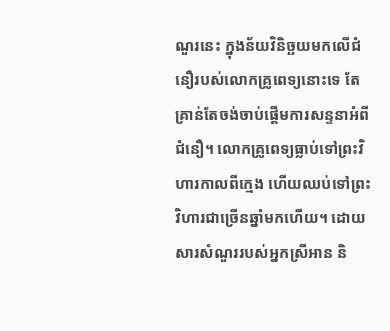ណួរនេះ ក្នុងន័យវិនិច្ឆយមកលើជំនឿរបស់លោកគ្រូពេទ្យនោះទេ តែគ្រាន់តែចង់ចាប់ផ្តើមការសន្ទនាអំពីជំនឿ។ លោកគ្រូពេទ្យធ្លាប់ទៅព្រះវិហារកាលពីក្មេង ហើយឈប់ទៅព្រះវិហារជាច្រើនឆ្នាំមកហើយ។ ដោយសារសំណួររបស់អ្នកស្រីអាន និ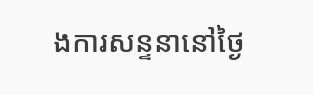ងការសន្ទនានៅថ្ងៃ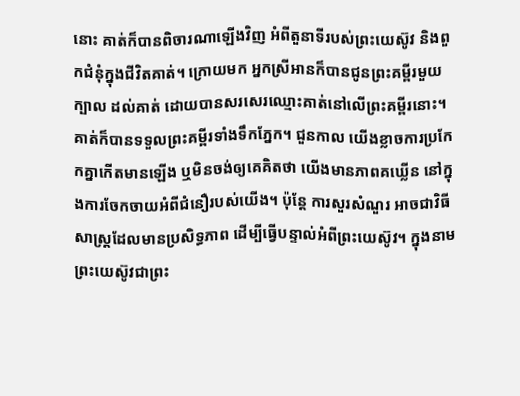នោះ គាត់ក៏បានពិចារណាឡើងវិញ អំពីតួនាទីរបស់ព្រះយេស៊ូវ និងពួកជំនុំក្នុងជីវិតគាត់។ ក្រោយមក អ្នកស្រីអានក៏បានជូនព្រះគម្ពីរមួយក្បាល ដល់គាត់ ដោយបានសរសេរឈ្មោះគាត់នៅលើព្រះគម្ពីរនោះ។ គាត់ក៏បានទទួលព្រះគម្ពីរទាំងទឹកភ្នែក។ ជួនកាល យើងខ្លាចការប្រកែកគ្នាកើតមានឡើង ឬមិនចង់ឲ្យគេគិតថា យើងមានភាពគឃ្លើន នៅក្នុងការចែកចាយអំពីជំនឿរបស់យើង។ ប៉ុន្តែ ការសួរសំណួរ អាចជាវិធីសាស្រ្តដែលមានប្រសិទ្ធភាព ដើម្បីធ្វើបន្ទាល់អំពីព្រះយេស៊ូវ។ ក្នុងនាមព្រះយេស៊ូវជាព្រះ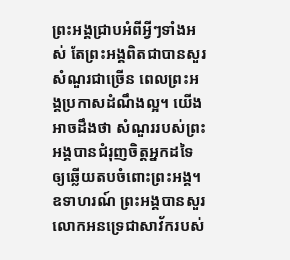ព្រះអង្គជ្រាបអំពីអ្វីៗទាំងអស់ តែព្រះអង្គពិតជាបានសួរសំណួរជាច្រើន ពេលព្រះអង្គប្រកាសដំណឹងល្អ។ យើងអាចដឹងថា សំណួររបស់ព្រះអង្គបានជំរុញចិត្តអ្នកដទៃ ឲ្យឆ្លើយតបចំពោះព្រះអង្គ។ ឧទាហរណ៍ ព្រះអង្គបានសួរលោកអនទ្រេជាសាវ័ករបស់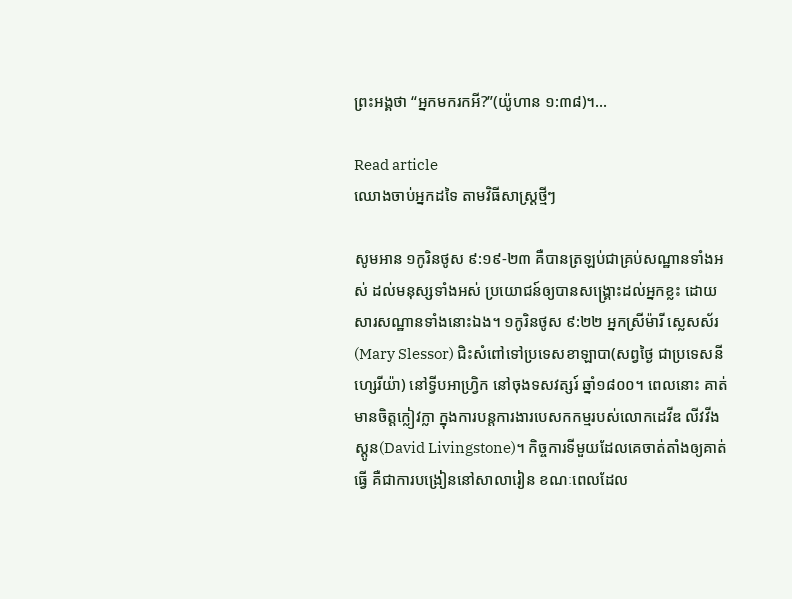ព្រះអង្គថា “អ្នកមករកអី?”(យ៉ូហាន ១:៣៨)។…

Read article
ឈោងចាប់អ្នកដទៃ តាមវិធីសាស្ត្រថ្មីៗ

សូមអាន ១កូរិនថូស ៩:១៩-២៣ គឺបានត្រឡប់ជាគ្រប់សណ្ឋានទាំងអស់ ដល់មនុស្សទាំងអស់ ប្រយោជន៍ឲ្យបានសង្គ្រោះដល់អ្នកខ្លះ ដោយសារសណ្ឋានទាំងនោះឯង។ ១កូរិនថូស ៩:២២ អ្នកស្រីម៉ារី ស្លេសស័រ(Mary Slessor) ជិះសំពៅទៅប្រទេសខាឡាបា(សព្វថ្ងៃ ជាប្រទេសនីហ្សេរីយ៉ា) នៅទ្វីបអាហ្រ្វិក នៅចុងទសវត្សរ៍ ឆ្នាំ១៨០០។ ពេលនោះ គាត់មានចិត្តក្លៀវក្លា ក្នុងការបន្តការងារបេសកកម្មរបស់លោកដេវីឌ លីវវីងស្តូន(David Livingstone)។ កិច្ចការទីមួយដែលគេចាត់តាំងឲ្យគាត់ធ្វើ គឺជាការបង្រៀននៅសាលារៀន ខណៈពេលដែល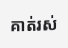គាត់រស់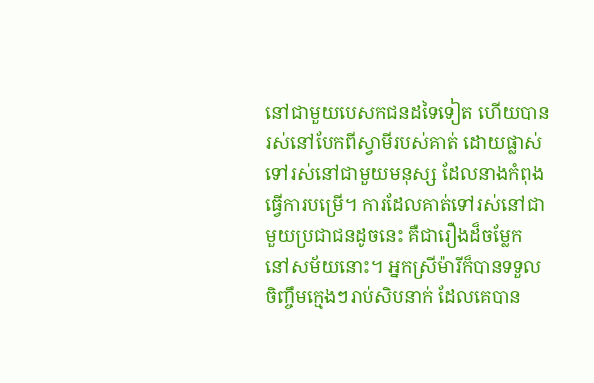នៅជាមួយបេសកជនដទៃទៀត ហើយបានរស់នៅបែកពីស្វាមីរបស់គាត់ ដោយផ្លាស់ទៅរស់នៅជាមួយមនុស្ស ដែលនាងកំពុងធ្វើការបម្រើ។ ការដែលគាត់ទៅរស់នៅជាមួយប្រជាជនដូចនេះ គឺជារឿងដ៏ចម្លែក នៅសម័យនោះ។ អ្នកស្រីម៉ារីក៏បានទទួលចិញ្ចឹមក្មេងៗរាប់សិបនាក់ ដែលគេបាន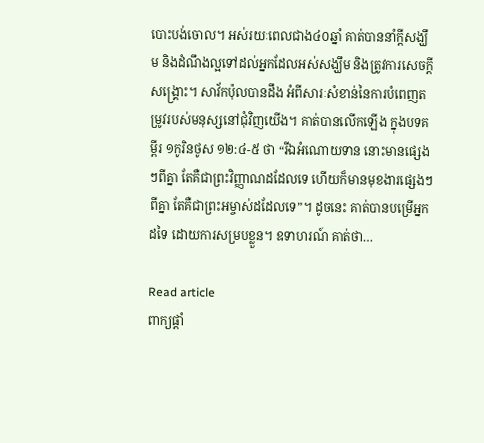បោះបង់ចោល។ អស់រយៈពេលជាង៤០ឆ្នាំ គាត់បាននាំក្តីសង្ឃឹម និងដំណឹងល្អទៅដល់អ្នកដែលអស់សង្ឃឹម និងត្រូវការសេចក្តីសង្គ្រោះ។ សាវ័កប៉ុលបានដឹង អំពីសារៈសំខាន់នៃការបំពេញតម្រូវរបស់មនុស្សនៅជុំវិញយើង។ គាត់បានលើកឡើង ក្នុងបទគម្ពីរ ១កូរិនថូស ១២:៤-៥ ថា “រីឯអំណោយទាន នោះមានផ្សេងៗពីគ្នា តែគឺជាព្រះវិញ្ញាណដដែលទេ ហើយក៏មានមុខងារផ្សេងៗ ពីគ្នា តែគឺជាព្រះអម្ចាស់ដដែលទេ”។ ដូចនេះ គាត់បានបម្រើអ្នកដទៃ ដោយការសម្របខ្លួន។ ឧទាហរណ៍ គាត់ថា…

Read article
ពាក្យផ្តាំ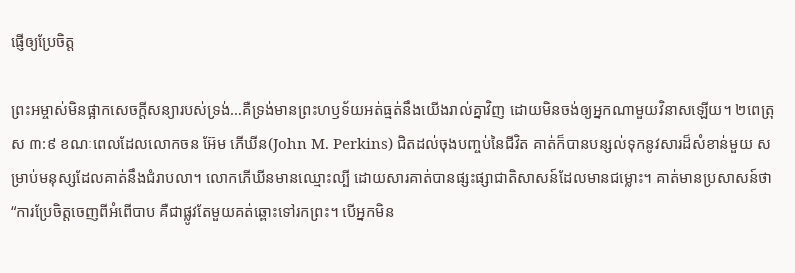ផ្ញើឲ្យប្រែចិត្ត

ព្រះអម្ចាស់មិនផ្អាកសេចក្តីសន្យារបស់ទ្រង់…គឺទ្រង់មានព្រះហឫទ័យអត់ធ្មត់នឹងយើងរាល់គ្នាវិញ ដោយមិនចង់ឲ្យអ្នកណាមួយវិនាសឡើយ។ ២ពេត្រុស ៣:៩ ខណៈពេលដែលលោកចន អ៊ែម ភើឃីន(John M. Perkins) ជិតដល់ចុងបញ្ចប់នៃជីវិត គាត់ក៏បានបន្សល់ទុកនូវសារដ៏សំខាន់មួយ សម្រាប់មនុស្សដែលគាត់នឹងជំរាបលា។ លោកភើឃីនមានឈ្មោះល្បី ដោយសារគាត់បានផ្សះផ្សាជាតិសាសន៍ដែលមានជម្លោះ។ គាត់មានប្រសាសន៍ថា “ការប្រែចិត្តចេញពីអំពើបាប គឺជាផ្លូវតែមួយគត់ឆ្ពោះទៅរកព្រះ។ បើអ្នកមិន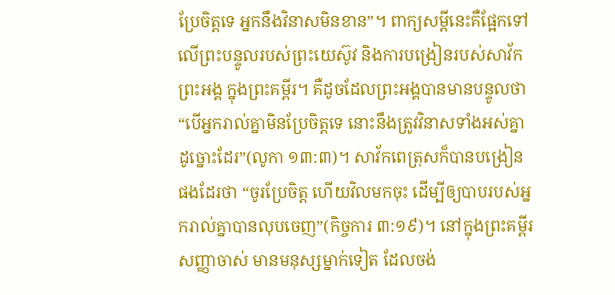ប្រែចិត្តទេ អ្នកនឹងវិនាសមិនខាន”។ ពាក្យសម្តីនេះគឺផ្អែកទៅលើព្រះបន្ទូលរបស់ព្រះយេស៊ូវ និងការបង្រៀនរបស់សាវ័កព្រះអង្គ ក្នុងព្រះគម្ពីរ។ គឺដូចដែលព្រះអង្គបានមានបន្ទូលថា “បើអ្នករាល់គ្នាមិនប្រែចិត្តទេ នោះនឹងត្រូវវិនាសទាំងអស់គ្នាដូច្នោះដែរ”(លូកា ១៣:៣)។ សាវ័កពេត្រុសក៏បានបង្រៀនផងដែរថា “ចូរប្រែចិត្ត ហើយវិលមកចុះ ដើម្បីឲ្យបាបរបស់អ្នករាល់គ្នាបានលុបចេញ”(កិច្ចការ ៣:១៩)។ នៅក្នុងព្រះគម្ពីរសញ្ញាចាស់ មានមនុស្សម្នាក់ទៀត ដែលចង់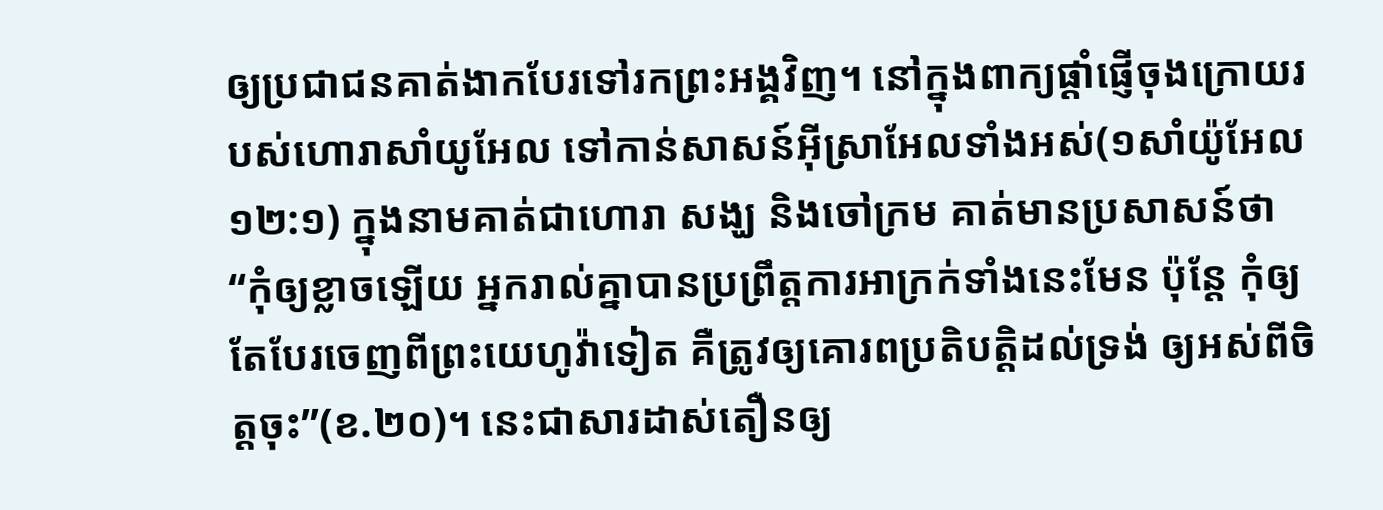ឲ្យប្រជាជនគាត់ងាកបែរទៅរកព្រះអង្គវិញ។ នៅក្នុងពាក្យផ្តាំផ្ញើចុងក្រោយរបស់ហោរាសាំយូអែល ទៅកាន់សាសន៍អ៊ីស្រាអែលទាំងអស់(១សាំយ៉ូអែល ១២:១) ក្នុងនាមគាត់ជាហោរា សង្ឃ និងចៅក្រម គាត់មានប្រសាសន៍ថា “កុំឲ្យខ្លាចឡើយ អ្នករាល់គ្នាបានប្រព្រឹត្តការអាក្រក់ទាំងនេះមែន ប៉ុន្តែ កុំឲ្យតែបែរចេញពីព្រះយេហូវ៉ាទៀត គឺត្រូវឲ្យគោរពប្រតិបត្តិដល់ទ្រង់ ឲ្យអស់ពីចិត្តចុះ”(ខ.២០)។ នេះជាសារដាស់តឿនឲ្យ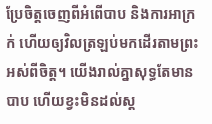ប្រែចិត្តចេញពីអំពើបាប និងការអាក្រក់ ហើយឲ្យវិលត្រឡប់មកដើរតាមព្រះអស់ពីចិត្ត។ យើងរាល់គ្នាសុទ្ធតែមានបាប ហើយខ្វះមិនដល់ស្ត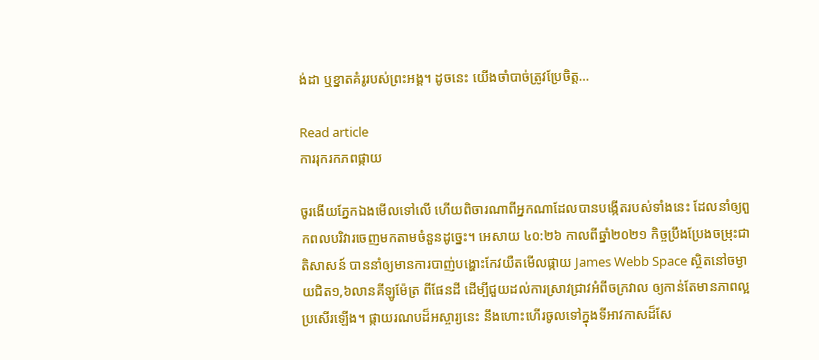ង់ដា ឬខ្នាតគំរូរបស់ព្រះអង្គ។ ដូចនេះ យើងចាំបាច់ត្រូវប្រែចិត្ត…

Read article
ការរុករកភពផ្កាយ

ចូរងើយភ្នែកឯងមើលទៅលើ ហើយពិចារណាពីអ្នកណាដែលបានបង្កើតរបស់ទាំងនេះ ដែលនាំឲ្យពួកពលបរិវារចេញមកតាមចំនួនដូច្នេះ។ អេសាយ ៤០:២៦ កាលពីឆ្នាំ២០២១ កិច្ចប្រឹងប្រែងចម្រុះជាតិសាសន៍ បាននាំឲ្យមានការបាញ់បង្ហោះកែវយឺតមើលផ្កាយ James Webb Space ស្ថិតនៅចម្ងាយជិត១,៦លានគីឡូម៉ែត្រ ពីផែនដី ដើម្បីជួយដល់ការស្រាវជ្រាវអំពីចក្រវាល ឲ្យកាន់តែមានភាពល្អប្រសើរឡើង។ ផ្កាយរណបដ៏អស្ចារ្យនេះ នឹងហោះហើរចូលទៅក្នុងទីអាវកាសដ៏សែ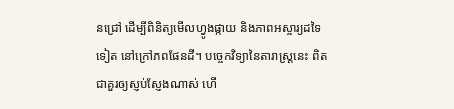នជ្រៅ ដើម្បីពិនិត្យមើលហ្វូងផ្កាយ និងភាពអស្ចារ្យដទៃទៀត នៅក្រៅភពផែនដី។ បច្ចេកវិទ្យានៃតារាស្រ្តនេះ ពិតជាគួរឲ្យស្ញប់ស្ញែងណាស់ ហើ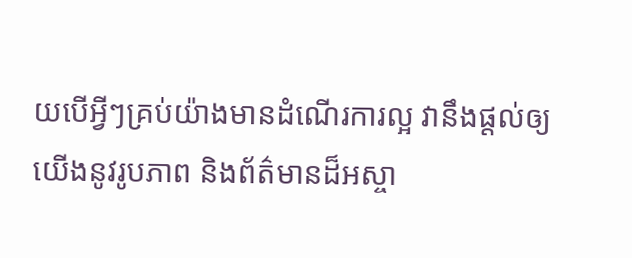យបើអ្វីៗគ្រប់យ៉ាងមានដំណើរការល្អ វានឹងផ្តល់ឲ្យយើងនូវរូបភាព និងព័ត៌មានដ៏អស្ចា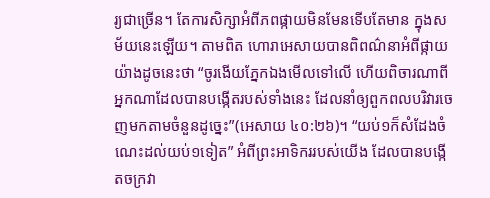រ្យជាច្រើន។ តែការសិក្សាអំពីភពផ្កាយមិនមែនទើបតែមាន ក្នុងសម័យនេះឡើយ។ តាមពិត ហោរាអេសាយបានពិពណ៌នាអំពីផ្កាយយ៉ាងដូចនេះថា “ចូរងើយភ្នែកឯងមើលទៅលើ ហើយពិចារណាពីអ្នកណាដែលបានបង្កើតរបស់ទាំងនេះ ដែលនាំឲ្យពួកពលបរិវារចេញមកតាមចំនួនដូច្នេះ”(អេសាយ ៤០:២៦)។ “យប់១ក៏សំដែងចំណេះដល់យប់១ទៀត” អំពីព្រះអាទិកររបស់យើង ដែលបានបង្កើតចក្រវា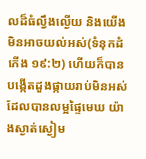លដ៏ធំល្វឹងល្ងើយ និងយើងមិនអាចយល់អស់(ទំនុកដំកើង ១៩:២) ហើយក៏បានបង្កើតដួងផ្កាយរាប់មិនអស់ ដែលបានលម្អផ្ទៃមេឃ យ៉ាងស្ងាត់ស្ងៀម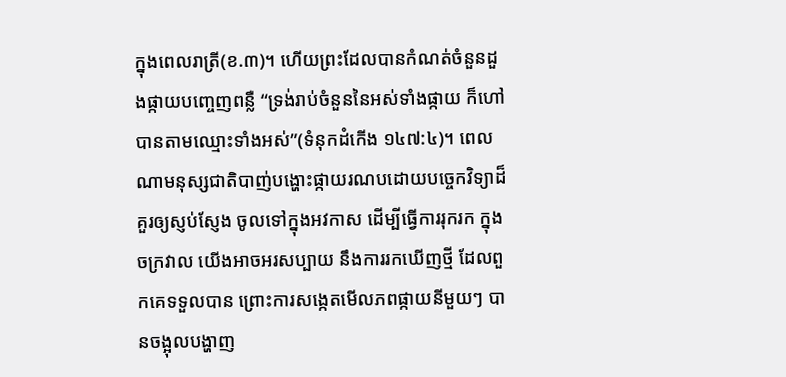ក្នុងពេលរាត្រី(ខ.៣)។ ហើយព្រះដែលបានកំណត់ចំនួនដួងផ្កាយបញ្ចេញពន្លឺ “ទ្រង់រាប់ចំនួននៃអស់ទាំងផ្កាយ ក៏ហៅបានតាមឈ្មោះទាំងអស់”(ទំនុកដំកើង ១៤៧:៤)។ ពេលណាមនុស្សជាតិបាញ់បង្ហោះផ្កាយរណបដោយបច្ចេកវិទ្យាដ៏គួរឲ្យស្ញប់ស្ញែង ចូលទៅក្នុងអវកាស ដើម្បីធ្វើការរុករក ក្នុងចក្រវាល យើងអាចអរសប្បាយ នឹងការរកឃើញថ្មី ដែលពួកគេទទួលបាន ព្រោះការសង្កេតមើលភពផ្កាយនីមួយៗ បានចង្អុលបង្ហាញ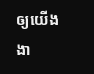ឲ្យយើងងា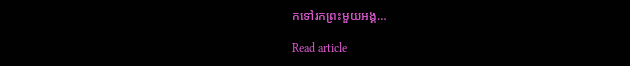កទៅរកព្រះមួយអង្គ…

Read article